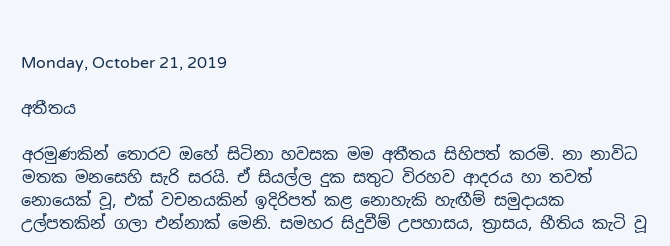Monday, October 21, 2019

අතීතය

අරමුණකින් තොරව ඔහේ සිටිනා හවසක මම අතීතය සිහිපත් කරමි. නා නාවිධ මතක මනසෙහි සැරි සරයි. ඒ සියල්ල දුක සතුට විරහව ආදරය හා තවත් නොයෙක් වූ, එක් වචනයකින් ඉදිරිපත් කළ නොහැකි හැඟීම් සමුදායක උල්පතකින් ගලා එන්නාක් මෙනි. සමහර සිදුවීම් උපහාසය, ත්‍රාසය, භීතිය කැටි වූ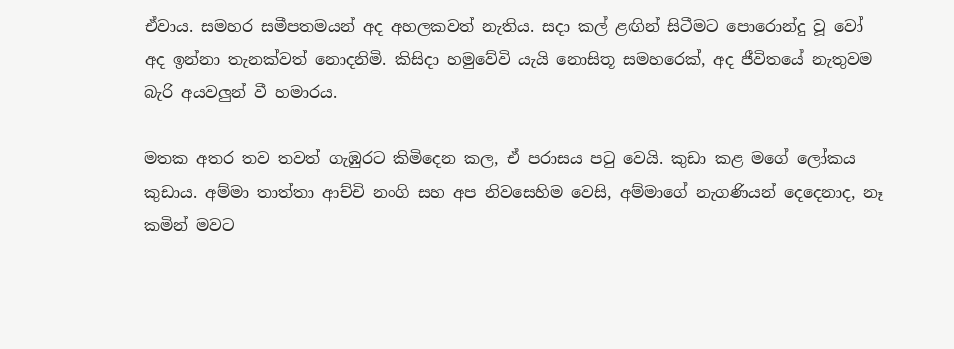ඒවාය. සමහර සමීපතමයන් අද අහලකවත් නැතිය. සදා කල් ළඟින් සිටීමට පොරොන්දු වූ වෝ අද ඉන්නා තැනක්වත් නොදනිමි. කිසිදා හමුවේවි යැයි නොසිතූ සමහරෙක්, අද ජීවිතයේ නැතුවම බැරි අයවලුන් වී හමාරය.

මතක අතර තව තවත් ගැඹුරට කිමිදෙන කල, ඒ පරාසය පටු වෙයි. කුඩා කළ මගේ ලෝකය කුඩාය. අම්මා තාත්තා ආච්චි නංගි සහ අප නිවසෙහිම වෙසි, අම්මාගේ නැගණියන් දෙදෙනාද, නෑ කමින් මවට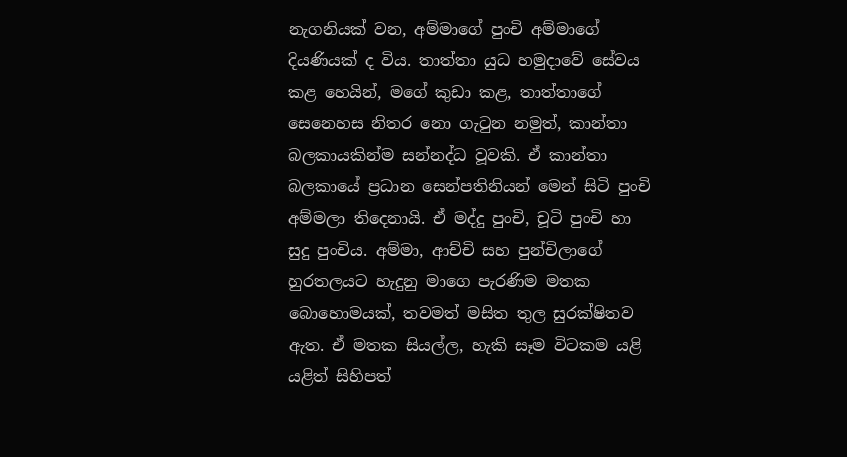නැගනියක් වන, අම්මාගේ පුංචි අම්මාගේ දියණියක් ද විය. තාත්තා යුධ හමුදාවේ සේවය කළ හෙයින්, මගේ කුඩා කළ, තාත්තාගේ සෙනෙහස නිතර නො ගැටුන නමුත්, කාන්තා බලකායකින්ම සන්නද්ධ වූවකි. ඒ කාන්තා බලකායේ ප්‍රධාන සෙන්පතිනියන් මෙන් සිටි පුංචි අම්මලා තිදෙනායි. ඒ මද්දු පුංචි, චූටි පුංචි හා සුදු පුංචිය. අම්මා, ආච්චි සහ පුන්චිලාගේ හුරතලයට හැදුනු මාගෙ පැරණිම මතක බොහොමයක්, තවමත් මසිත තුල සුරක්ෂිතව ඇත. ඒ මතක සියල්ල, හැකි සෑම විටකම යළි යළිත් සිහිපත්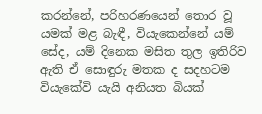කරන්නේ, පරිහරණයෙන් තොර වූ යමක් මළ බැඳී, වියැකෙන්නේ යම් සේද, යම් දිනෙක මසිත තුල ඉතිරිව ඇති ඒ සොඳුරු මතක ද සදහටම වියැකේවි යැයි අනියත බියක්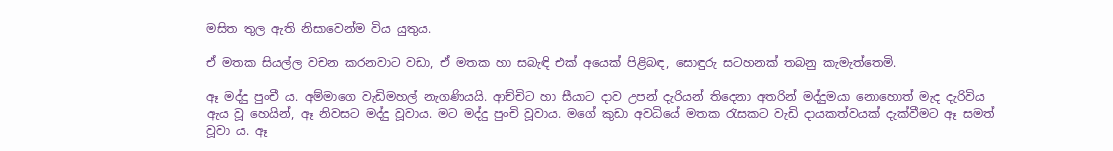මසිත තුල ඇති නිසාවෙන්ම විය යුතුය.

ඒ මතක සියල්ල වචන කරනවාට වඩා, ඒ මතක හා සබැඳි එක් අයෙක් පිළිබඳ, සොඳුරු සටහනක් තබනු කැමැත්තෙමි.

ඈ මද්දු පුංචී ය. අම්මාගෙ වැඩිමහල් නැගණියයි. ආච්චිට හා සීයාට දාව උපන් දැරියන් තිදෙනා අතරින් මද්දුමයා නොහොත් මැද දැරිවිය ඇය වූ හෙයින්, ඈ නිවසට මද්දු වූවාය. මට මද්දු පුංචි වූවාය. මගේ කුඩා අවධියේ මතක රැසකට වැඩි දායකත්වයක් දැක්වීමට ඈ සමත් වූවා ය. ඈ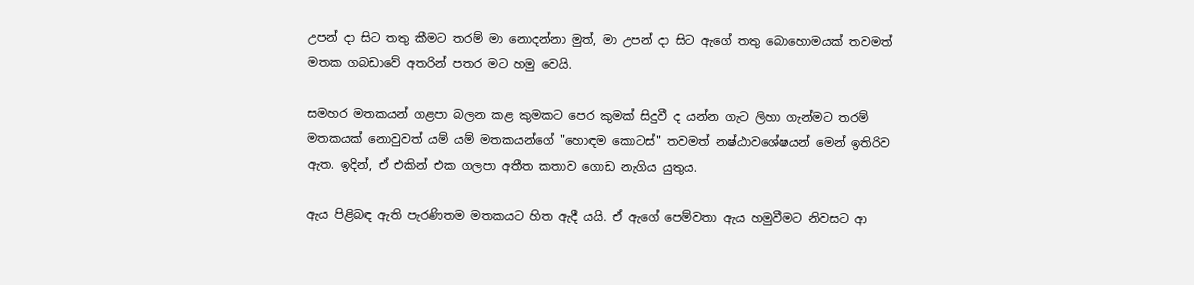උපන් දා සිට තතු කීමට තරම් මා නොදන්නා මුත්, මා උපන් දා සිට ඇගේ තතු බොහොමයක් තවමත් මතක ගබඩාවේ අතරින් පතර මට හමු වෙයි.

සමහර මතකයන් ගළපා බලන කළ කුමකට පෙර කුමක් සිදුවී ද යන්න ගැට ලිහා ගැන්මට තරම් මතකයක් නොවුවත් යම් යම් මතකයන්ගේ "හොඳම කොටස්" තවමත් නෂ්ඨාවශේෂයන් මෙන් ඉතිරිව ඇත. ඉදින්, ඒ එකින් එක ගලපා අතීත කතාව ගොඩ නැගිය යුතුය.

ඇය පිළිබඳ ඇති පැරණිතම මතකයට හිත ඇදී යයි. ඒ ඇගේ පෙම්වතා ඇය හමුවීමට නිවසට ආ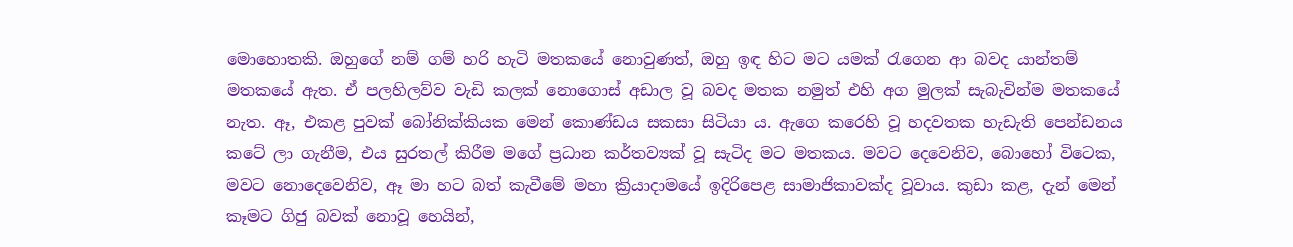මොහොතකි. ඔහුගේ නම් ගම් හරි හැටි මතකයේ නොවුණත්, ඔහු ඉඳ හිට මට යමක් රැගෙන ආ බවද යාන්තම් මතකයේ ඇත. ඒ පලහිලව්ව වැඩි කලක් නොගොස් අඩාල වූ බවද මතක නමුත් එහි අග මුලක් සැබැවින්ම මතකයේ නැත. ඈ, එකළ පුවක් බෝනික්කියක මෙන් කොණ්ඩය සකසා සිටියා ය. ඇගෙ කරෙහි වූ හදවතක හැඩැති පෙන්ඩනය කටේ ලා ගැනීම, එය සුරතල් කිරීම මගේ ප්‍රධාන කර්තව්‍යක් වූ සැටිද මට මතකය. මවට දෙවෙනිව, බොහෝ විටෙක, මවට නොදෙවෙනිව, ඈ මා හට බත් කැවීමේ මහා ක්‍රියාදාමයේ ඉදිරිපෙළ සාමාජිකාවක්ද වූවාය. කුඩා කළ, දැන් මෙන් කෑමට ගිජු බවක් නොවූ හෙයින්,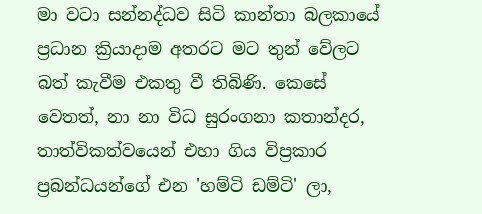මා වටා සන්නද්ධව සිටි කාන්තා බලකායේ ප්‍රධාන ක්‍රියාදාම අතරට මට තුන් වේලට බත් කැවීම එකතු වී තිබිණි. කෙසේ වෙතත්, නා නා විධ සුරංගනා කතාන්දර, තාත්විකත්වයෙන් එහා ගිය විප්‍රකාර ප්‍රබන්ධයන්ගේ එන 'හම්ටි ඩම්ටි' ලා,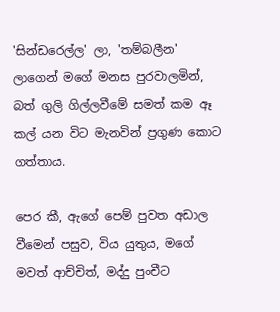'සින්ඩරෙල්ල' ලා, 'තම්බලීන' ලාගෙන් මගේ මනස පුරවාලමින්, බත් ගුලි ගිල්ලවීමේ සමත් කම ඈ කල් යන විට මැනවින් ප්‍රගුණ කොට ගත්තාය.

පෙර කී, ඇගේ පෙම් පුවත අඩාල වීමෙන් පසුව, විය යුතුය, මගේ මවත් ආච්චිත්, මද්දු පුංචීට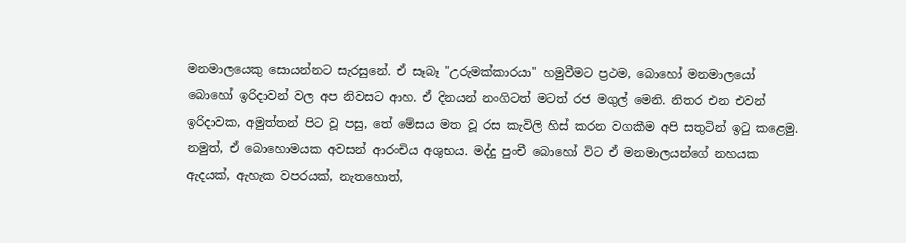මනමාලයෙකු සොයන්නට සැරසුනේ. ඒ සෑබෑ "උරුමක්කාරයා" හමුවීමට ප්‍රථම, බොහෝ මනමාලයෝ බොහෝ ඉරිදාවන් වල අප නිවසට ආහ. ඒ දිනයන් නංගිටත් මටත් රජ මගුල් මෙනි. නිතර එන එවන් ඉරිදාවක, අමුත්තන් පිට වූ පසු, තේ මේසය මත වූ රස කැවිලි හිස් කරන වගකීම අපි සතුටින් ඉටු කළෙමු. නමුත්, ඒ බොහොමයක අවසන් ආරංචිය අශුභය. මද්දු පුංචී බොහෝ විට ඒ මනමාලයන්ගේ නහයක ඇදයක්, ඇහැක වපරයක්, නැතහොත්,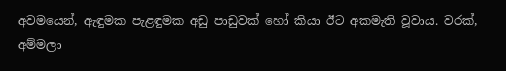අවමයෙන්, ඇඳුමක පැළඳුමක අඩු පාඩුවක් හෝ කියා ඊට අකමැති වූවාය. වරක්, අම්මලා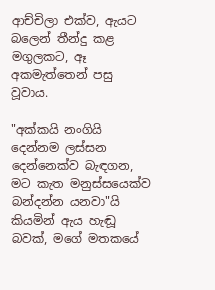ආච්චිලා එක්ව, ඇයට බලෙන් තීන්දු කළ මගුලකට, ඈ අකමැත්තෙන් පසු වූවාය.

"අක්කයි නංගියි දෙන්නම ලස්සන දෙන්නෙක්ව බැඳගන, මට කැත මනුස්සයෙක්ව බන්දන්න යනවා"යි කියමින් ඇය හැඬූ බවක්, මගේ මතකයේ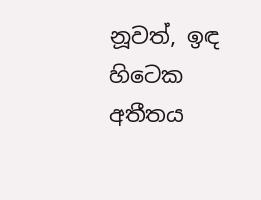නූවත්, ඉඳ හිටෙක අතීතය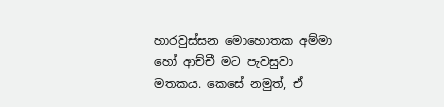හාරවුස්සන මොහොතක අම්මා හෝ ආච්චී මට පැවසුවා මතකය. කෙසේ නමුත්, ඒ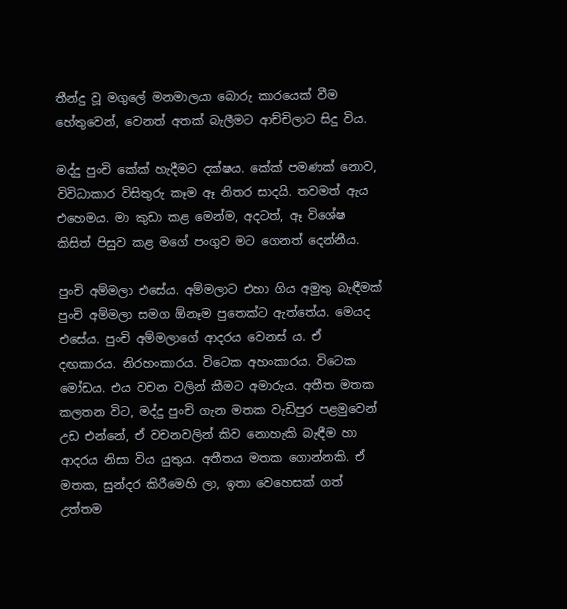තීන්දු වූ මගුලේ මනමාලයා බොරු කාරයෙක් වීම හේතුවෙන්, වෙනත් අතක් බැලීමට ආච්චිලාට සිදු විය.

මද්දු පුංචි කේක් හැදීමට දක්ෂය. කේක් පමණක් නොව, විවිධාකාර විසිතුරු කෑම ඈ නිතර සාදයි. තවමත් ඇය එහෙමය. මා කුඩා කළ මෙන්ම, අදටත්, ඈ විශේෂ කිසිත් පිසුව කළ මගේ පංගුව මට ගෙනත් දෙන්නීය.

පුංචි අම්මලා එසේය. අම්මලාට එහා ගිය අමුතු බැඳීමක් පුංචි අම්මලා සමග ඕනෑම පුතෙක්ට ඇත්තේය. මෙයද එසේය. පුංචි අම්මලාගේ ආදරය වෙනස් ය. ඒ දඟකාරය. නිරහංකාරය. විටෙක අහංකාරය. විටෙක මෝඩය. එය වචන වලින් කීමට අමාරුය. අතීත මතක කලතන විට, මද්දු පුංචි ගැන මතක වැඩිපුර පළමුවෙන් උඩ එන්නේ, ඒ වචනවලින් කිව නොහැකි බැඳීම හා ආදරය නිසා විය යුතුය. අතීතය මතක ගොන්නකි. ඒ මතක, සුන්දර කිරීමෙහි ලා, ඉතා වෙහෙසක් ගත් උත්තම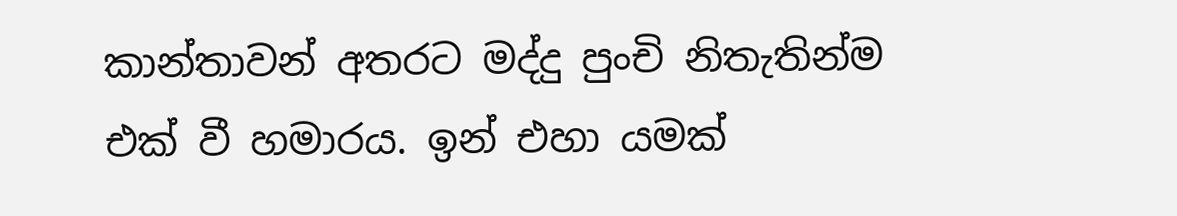කාන්තාවන් අතරට මද්දු පුංචි නිතැතින්ම එක් වී හමාරය. ඉන් එහා යමක්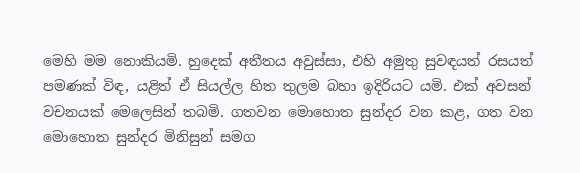මෙහි මම නොකියමි. හුදෙක් අතීතය අවුස්සා, එහි අමුතු සුවඳයත් රසයත් පමණක් විඳ, යළිත් ඒ සියල්ල හිත තුලම බහා ඉදිරියට යමි. එක් අවසන් වචනයක් මෙලෙසින් තබමි. ගතවන මොහොත සුන්දර වන කළ, ගත වන මොහොත සුන්දර මිනිසුන් සමග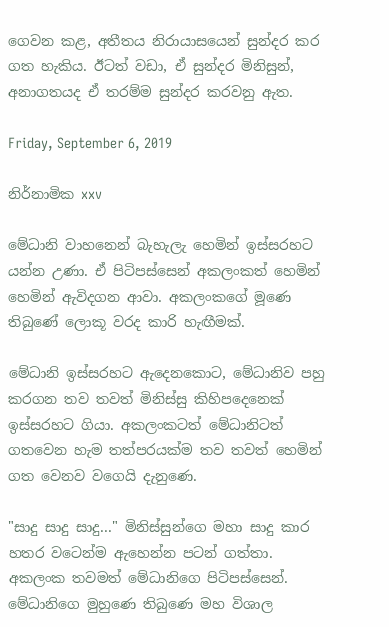ගෙවන කළ, අතීතය නිරායාසයෙන් සුන්දර කර ගත හැකිය. ඊටත් වඩා, ඒ සුන්දර මිනිසුන්, අනාගතයද ඒ තරම්ම සුන්දර කරවනු ඇත.

Friday, September 6, 2019

නිර්නාමික xxv

මේධානි වාහනෙන් බැහැලැ හෙමින් ඉස්සරහට යන්න උණා. ඒ පිටිපස්සෙන් අකලංකත් හෙමින් හෙමින් ඇවිදගන ආවා. අකලංකගේ මූණෙ තිබුණේ ලොකූ වරද කාරි හැඟීමක්.

මේධානි ඉස්සරහට ඇදෙනකොට, මේධානිව පහු කරගන තව තවත් මිනිස්සු කිහිපදෙනෙක් ඉස්සරහට ගියා. අකලංකටත් මේධානිටත් ගතවෙන හැම තත්පරයක්ම තව තවත් හෙමින් ගත වෙනව වගෙයි දැනුණෙ.

"සාදු සාදු සාදු..." මිනිස්සුන්ගෙ මහා සාදු කාර හතර වටෙන්ම ඇහෙන්න පටන් ගත්තා. අකලංක තවමත් මේධානිගෙ පිටිපස්සෙන්. මේධානිගෙ මුහුණෙ තිබුණෙ මහ විශාල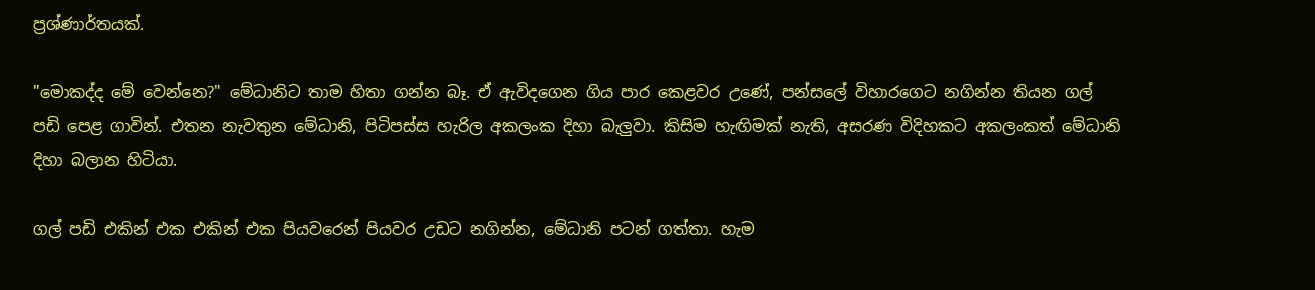ප්‍රශ්ණාර්තයක්.

"මොකද්ද මේ වෙන්නෙ?" මේධානිට තාම හිතා ගන්න බෑ. ඒ ඇවිදගෙන ගිය පාර කෙළවර උණේ, පන්සලේ විහාරගෙට නගින්න තියන ගල් පඩි පෙළ ගාවින්. එතන නැවතුන මේධානි, පිටිපස්ස හැරිල අකලංක දිහා බැලුවා. කිසිම හැඟිමක් නැති, අසරණ විදිහකට අකලංකත් මේධානි දිහා බලාන හිටියා.

ගල් පඩි එකින් එක එකින් එක පියවරෙන් පියවර උඩට නගින්න, මේධානි පටන් ගත්තා. හැම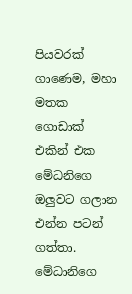පියවරක් ගාණෙම, මහා මතක ගොඩාක් එකින් එක මේධනිගෙ ඔලුවට ගලාන එන්න පටන් ගත්තා. මේධානිගෙ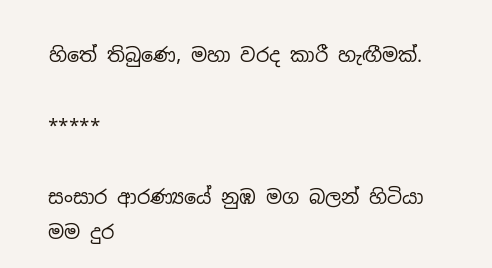හිතේ තිබුණෙ, මහා වරද කාරී හැඟීමක්.

*****

සංසාර ආරණ්‍යයේ නුඹ මග බලන් හිටියා
මම දුර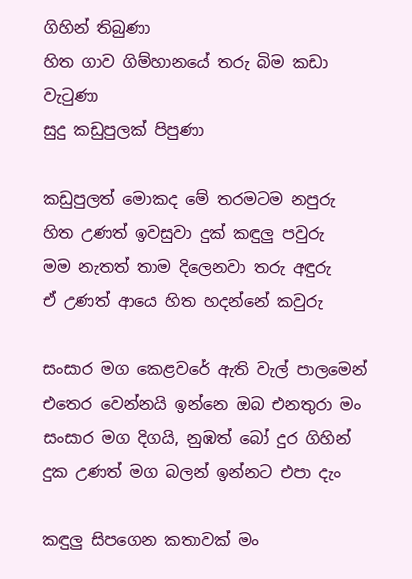ගිහින් තිබුණා
හිත ගාව ගිම්හානයේ තරු බිම කඩා වැටුණා
සුදු කඩුපුලක් පිපුණා

කඩුපුලත් මොකද මේ තරමටම නපුරු
හිත උණත් ඉවසුවා දුක් කඳුලු පවුරු
මම නැතත් තාම දිලෙනවා තරු අඳුරු
ඒ උණත් ආයෙ හිත හදන්නේ කවුරු

සංසාර මග කෙළවරේ ඇති වැල් පාලමෙන්
එතෙර වෙන්නයි ඉන්නෙ ඔබ එනතුරා මං
සංසාර මග දිගයි, නුඹත් බෝ දුර ගිහින්
දුක උණත් මග බලන් ඉන්නට එපා දැං

කඳුලු සිපගෙන කතාවක් මං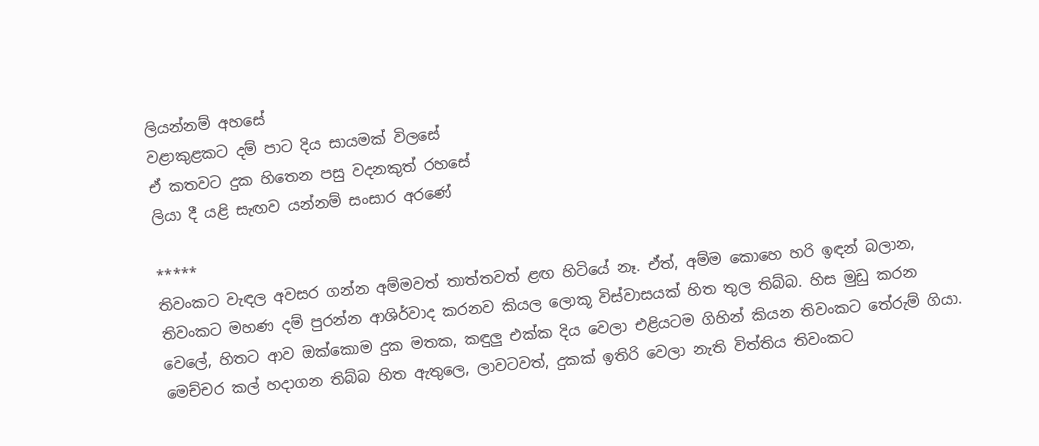ලියන්නම් අහසේ
වළාකුළකට දම් පාට දිය සායමක් විලසේ
ඒ කතවට දුක හිතෙන පසු වදනකුත් රහසේ
ලියා දී යළි සැඟව යන්නම් සංසාර අරණේ

*****
තිවංකට වැඳල අවසර ගන්න අම්මවත් තාත්තවත් ළඟ හිටියේ නෑ. ඒත්, අම්ම කොහෙ හරි ඉඳන් බලාන, තිවංකට මහණ දම් පුරන්න ආශිර්වාද කරනව කියල ලොකූ විස්වාසයක් හිත තුල තිබ්බ. හිස මුඩු කරන වෙලේ, හිතට ආව ඔක්කොම දුක මතක, කඳුලු එක්ක දිය වෙලා එළියටම ගිහින් කියන තිවංකට තේරුම් ගියා. මෙච්චර කල් හදාගන තිබ්බ හිත ඇතුලෙ, ලාවටවත්, දුකක් ඉතිරි වෙලා නැති විත්තිය තිවංකට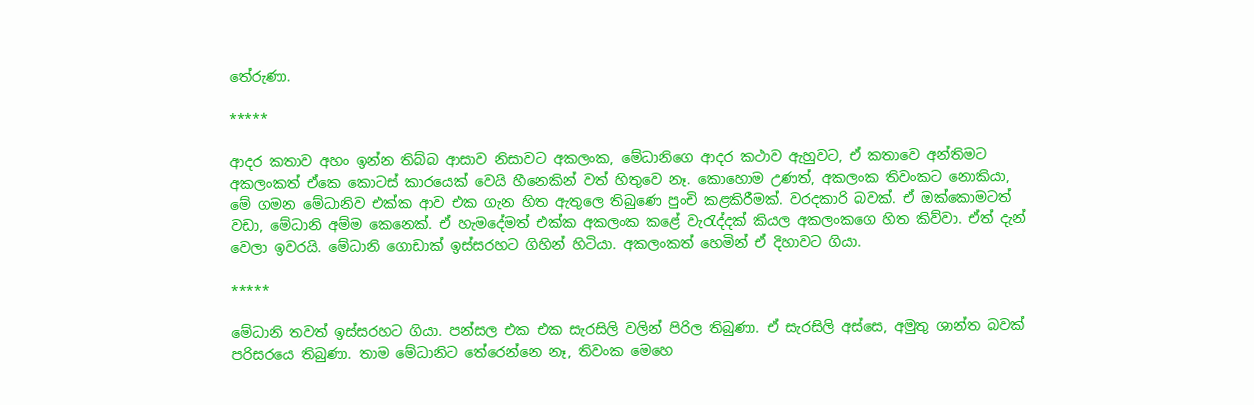තේරුණා.

*****

ආදර කතාව අහං ඉන්න තිබ්බ ආසාව නිසාවට අකලංක, මේධානිගෙ ආදර කථාව ඇහුවට, ඒ කතාවෙ අන්තිමට අකලංකත් ඒකෙ කොටස් කාරයෙක් වෙයි හීනෙකින් වත් හිතුවෙ නෑ. කොහොම උණත්, අකලංක තිවංකට නොකියා, මේ ගමන මේධානිව එක්ක ආව එක ගැන හිත ඇතුලෙ තිබුණෙ පුංචි කළකිරීමක්. වරදකාරි බවක්. ඒ ඔක්කොමටත් වඩා, මේධානි අම්ම කෙනෙක්. ඒ හැමදේමත් එක්ක අකලංක කළේ වැරැද්දක් කියල අකලංකගෙ හිත කිව්වා. ඒත් දැන් වෙලා ඉවරයි. මේධානි ගොඩාක් ඉස්සරහට ගිහින් හිටියා. අකලංකත් හෙමින් ඒ දිහාවට ගියා.

*****

මේධානි තවත් ඉස්සරහට ගියා. පන්සල එක එක සැරසිලි වලින් පිරිල තිබුණා. ඒ සැරසිලි අස්සෙ, අමුතු ශාන්ත බවක් පරිසරයෙ තිබුණා. තාම මේධානිට තේරෙන්නෙ නෑ, තිවංක මෙහෙ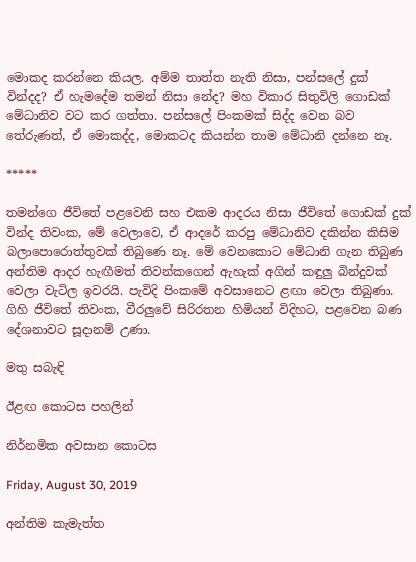මොකද කරන්නෙ කියල. අම්ම තාත්ත නැති නිසා, පන්සලේ දුක් වින්දද? ඒ හැමදේම තමන් නිසා නේද? මහ විකාර සිතුවිලි ගොඩක් මේධානිව වට කර ගත්තා. පන්සලේ පිංකමක් සිද්ද වෙන බව තේරුණත්, ඒ මොකද්ද, මොකටද කියන්න තාම මේධානි දන්නෙ නෑ.

*****

තමන්ගෙ ජීවිතේ පළවෙනි සහ එකම ආදරය නිසා ජීවිතේ ගොඩක් දුක් වින්ද තිවංක, මේ වෙලාවෙ, ඒ ආදරේ කරපු මේධානිව දකින්න කිසිම බලාපොරොත්තුවක් තිබුණෙ නෑ. මේ වෙනකොට මේධානි ගැන තිබුණ අන්තිම ආදර හැඟීමත් තිවන්කගෙන් ඇහැක් අගින් කඳුලු බින්දුවක් වෙලා වැටිල ඉවරයි. පැවිදි පිංකමේ අවසානෙට ළඟා වෙලා තිබුණා. ගිහි ජීවිතේ තිවංක, වීරලුවේ සිරිරතන හිමියන් විදිහට, පළවෙන බණ දේශනාවට සූදානම් උණා.

මතු සබැඳි

ඊළඟ කොටස පහලින්

නිර්නමික අවසාන කොටස

Friday, August 30, 2019

අන්තිම කැමැත්ත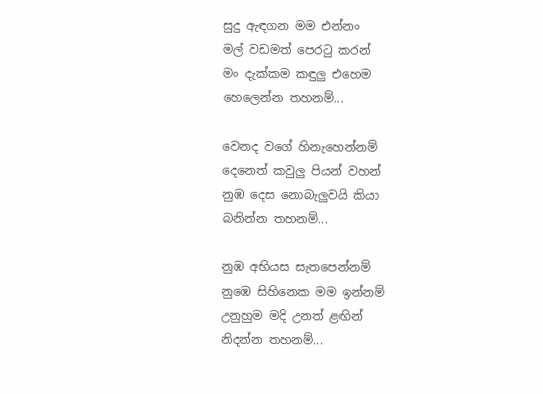සුදු ඇඳගන මම එන්නං
මල් වඩමත් පෙරටු කරන්
මං දැක්කම කඳුලු එහෙම
හෙලෙන්න තහනම්...

වෙනද වගේ හිනැහෙන්නම්
දෙනෙත් කවුලු පියන් වහන්
නුඹ දෙස නොබැලුවයි කියා
බනින්න තහනම්...

නුඹ අභියස සැතපෙන්නම්
නුඹෙ සිහිනෙක මම ඉන්නම්
උනුහුම මදි උනත් ළඟින්
නිදන්න තහනම්...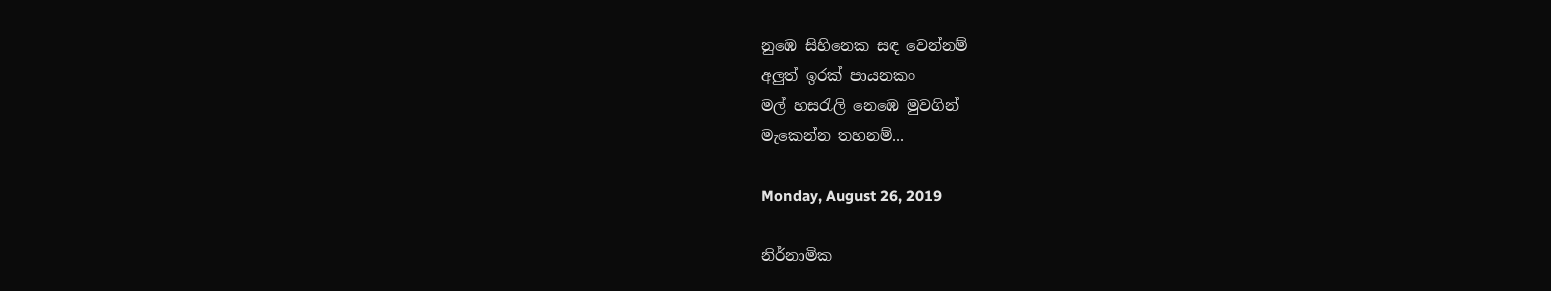නුඹෙ සිහිනෙක සඳ වෙන්නම්
අලුත් ඉරක් පායනකං
මල් හසරැලි නෙඹෙ මුවගින්
මැකෙන්න තහනම්...

Monday, August 26, 2019

නිර්නාමික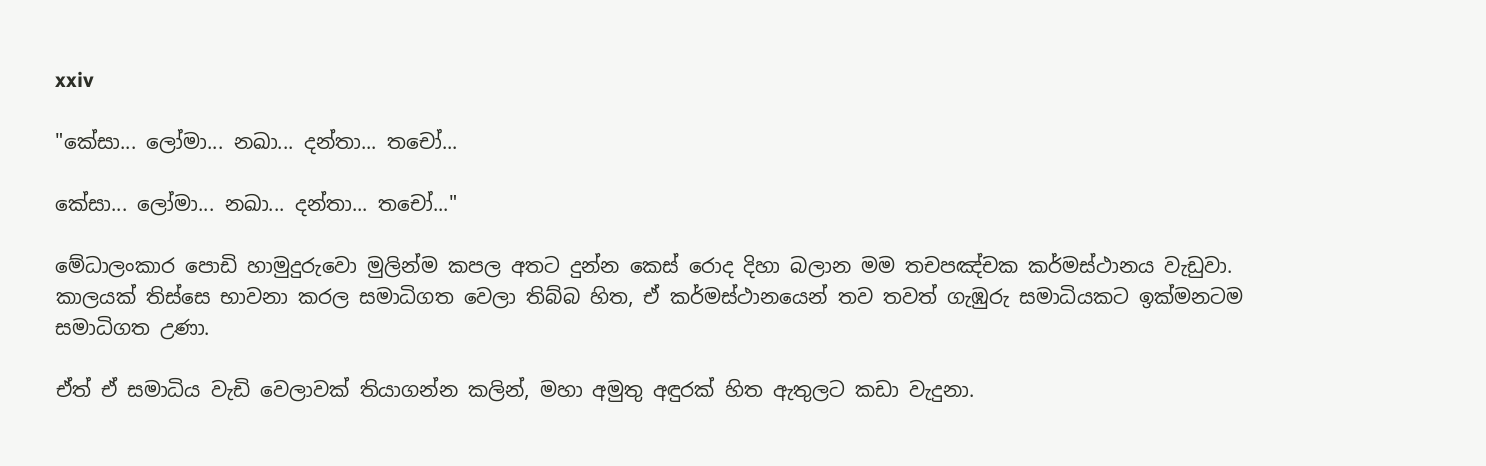xxiv

"කේසා... ලෝමා... නඛා... දන්තා... තචෝ...

කේසා... ලෝමා... නඛා... දන්තා... තචෝ..."

මේධාලංකාර පොඩි හාමුදුරුවො මුලින්ම කපල අතට දුන්න කෙස් රොද දිහා බලාන මම තචපඤ්චක කර්මස්ථානය වැඩුවා. කාලයක් තිස්සෙ භාවනා කරල සමාධිගත වෙලා තිබ්බ හිත, ඒ කර්මස්ථානයෙන් තව තවත් ගැඹුරු සමාධියකට ඉක්මනටම සමාධිගත උණා.

ඒත් ඒ සමාධිය වැඩි වෙලාවක් තියාගන්න කලින්, මහා අමුතු අඳුරක් හිත ඇතුලට කඩා වැදුනා.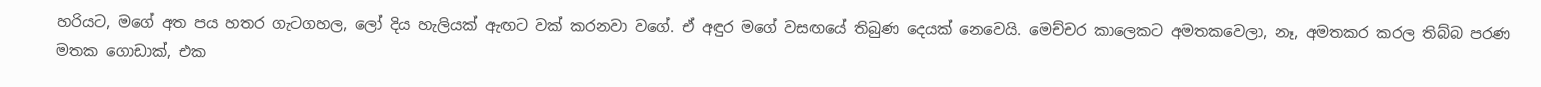හරියට, මගේ අත පය හතර ගැටගහල, ලෝ දිය හැලියක් ඇඟට වක් කරනවා වගේ. ඒ අඳුර මගේ වසඟයේ තිබුණ දෙයක් නෙවෙයි. මෙච්චර කාලෙකට අමතකවෙලා, නෑ, අමතකර කරල තිබ්බ පරණ මතක ගොඩාක්, එක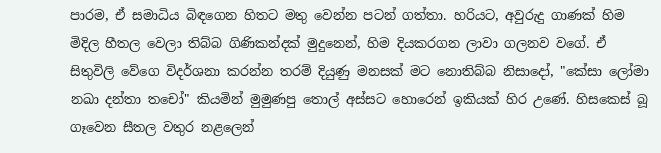පාරම, ඒ සමාධිය බිඳගෙන හිතට මතු වෙන්න පටන් ගත්තා. හරියට, අවුරුදු ගාණක් හිම මිදිල හීතල වෙලා තිබ්බ ගිණිකන්දක් මුදුනෙන්, හිම දියකරගන ලාවා ගලනව වගේ. ඒ සිතුවිලි වේගෙ විදර්ශනා කරන්න තරම් දියුණු මනසක් මට නොතිබ්බ නිසාදෝ, "කේසා ලෝමා නඛා දන්තා තචෝ" කියමින් මුමුණපු තොල් අස්සට හොරෙන් ඉකියක් හිර උණේ. හිසකෙස් බූ ගෑවෙන සීතල වතුර නළලෙන්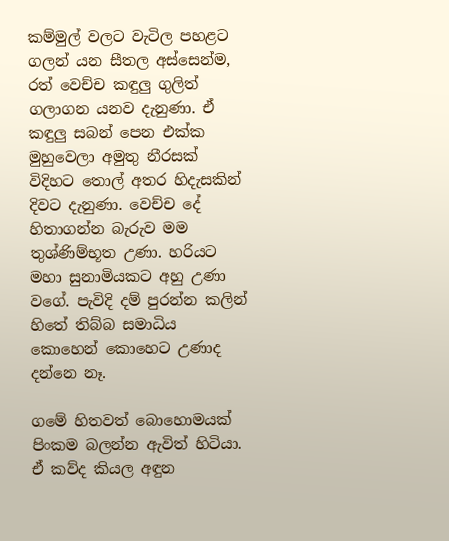කම්මුල් වලට වැටිල පහළට ගලන් යන සීතල අස්සෙන්ම, රත් වෙච්ච කඳුලු ගුලිත් ගලාගන යනව දැනුණා. ඒ කඳුලු සබන් පෙන එක්ක මුහුවෙලා අමුතු නීරසක් විදිහට තොල් අතර හිදැසකින් දිවට දැනුණා. වෙච්ච දේ හිතාගන්න බැරුව මම තුශ්ණිම්භූත උණා. හරියට මහා සුනාමියකට අහු උණා වගේ. පැවිදි දම් පුරන්න කලින් හිතේ තිබ්බ සමාධිය කොහෙන් කොහෙට උණාද දන්නෙ නෑ.

ගමේ හිතවත් බොහොමයක් පිංකම බලන්න ඇවිත් හිටියා. ඒ කව්ද කියල අඳුන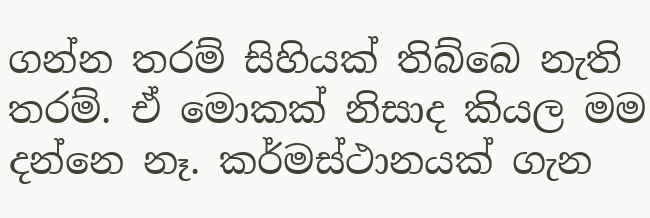ගන්න තරම් සිහියක් තිබ්බෙ නැති තරම්. ඒ මොකක් නිසාද කියල මම දන්නෙ නෑ. කර්මස්ථානයක් ගැන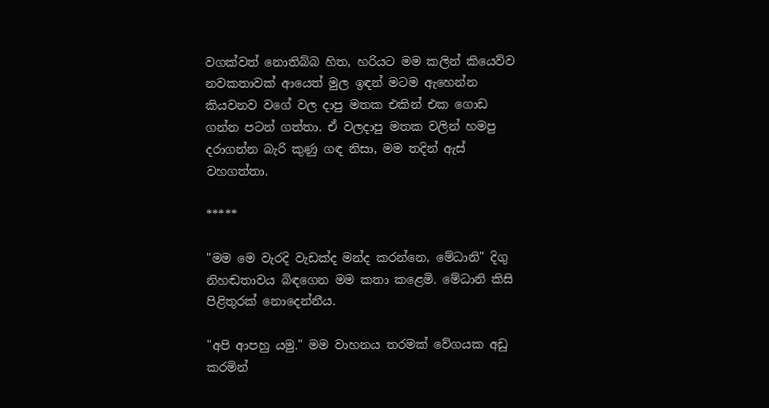වගක්වත් නොතිබ්බ හිත, හරියට මම කලින් කියෙව්ව නවකතාවක් ආයෙත් මුල ඉඳන් මටම ඇහෙන්න කියවනව වගේ වල දාපු මතක එකින් එක ගොඩ ගන්න පටන් ගත්තා. ඒ වලදාපු මතක වලින් හමපු දරාගන්න බැරි කුණු ගඳ නිසා, මම තදින් ඇස් වහගත්තා.

*****

"මම මෙ වැරදි වැඩක්ද මන්ද කරන්නෙ, මේධානි" දිගු නිහඬතාවය බිඳගෙන මම කතා කළෙමි. මේධානි කිසි පිළිතුරක් නොදෙන්නීය.

"අපි ආපහු යමු." මම වාහනය තරමක් වේගයක අඩු කරමින්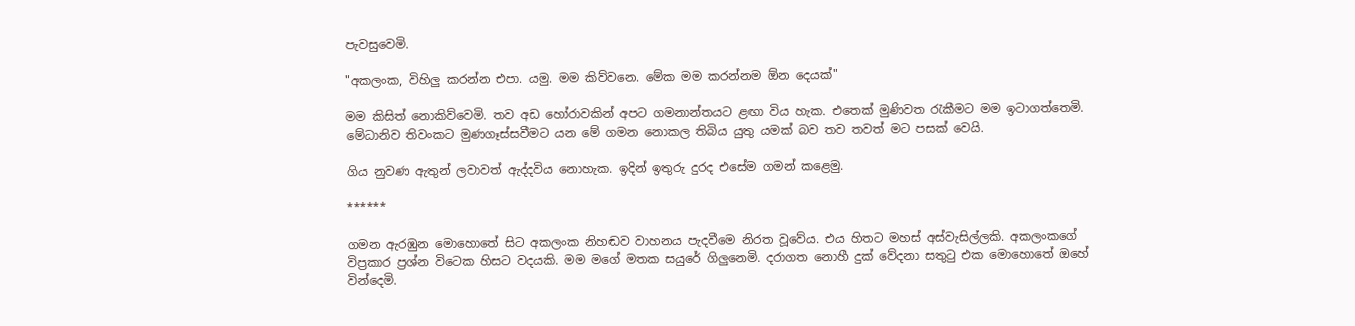පැවසුවෙමි.

"අකලංක, විහිලු කරන්න එපා. යමු. මම කිව්වනෙ. මේක මම කරන්නම ඕන දෙයක්"

මම කිසිත් නොකිව්වෙමි. තව අඩ හෝරාවකින් අපට ගමනාන්තයට ළඟා විය හැක. එතෙක් මුණිවත රැකීමට මම ඉටාගත්තෙමි. මේධානිව තිවංකට මුණගෑස්සවීමට යන මේ ගමන නොකල තිබිය යුතු යමක් බව තව තවත් මට පසක් වෙයි.

ගිය නුවණ ඇතුන් ලවාවත් ඇද්දවිය නොහැක. ඉදින් ඉතුරු දුරද එසේම ගමන් කළෙමු.

******

ගමන ඇරඹුන මොහොතේ සිට අකලංක නිහඬව වාහනය පැදවීමෙ නිරත වූවේය. එය හිතට මහස් අස්වැසිල්ලකි. අකලංකගේ විප්‍රකාර ප්‍රශ්න විටෙක හිසට වදයකි. මම මගේ මතක සයුරේ ගිලුනෙමි. දරාගත නොහී දුක් වේදනා සතුටු එක මොහොතේ ඔහේ වින්දෙමි.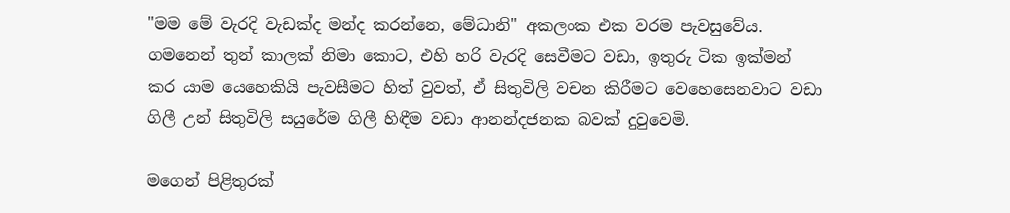"මම මේ වැරදි වැඩක්ද මන්ද කරන්නෙ, මේධානි" අකලංක එක වරම පැවසුවේය. ගමනෙන් තුන් කාලක් නිමා කොට, එහි හරි වැරදි සෙවීමට වඩා, ඉතුරු ටික ඉක්මන් කර යාම යෙහෙකියි පැවසීමට හිත් වුවත්, ඒ සිතුවිලි වචන කිරීමට වෙහෙසෙනවාට වඩා ගිලී උන් සිතුවිලි සයුරේම ගිලී හිඳීම වඩා ආනන්දජනක බවක් දුවුවෙමි.

මගෙන් පිළිතුරක්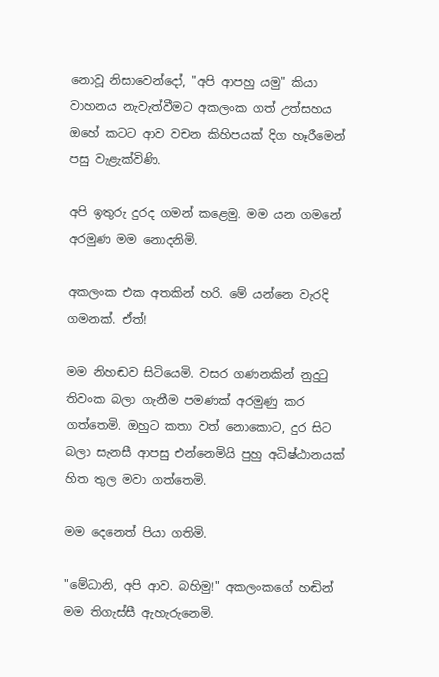නොවූ නිසාවෙන්දෝ, "අපි ආපහු යමු" කියා වාහනය නැවැත්වීමට අකලංක ගත් උත්සහය ඔහේ කටට ආව වචන කිහිපයක් දිග හෑරීමෙන් පසු වැළැක්විණි.

අපි ඉතුරු දුරද ගමන් කළෙමු. මම යන ගමනේ අරමුණ මම නොදනිමි.

අකලංක එක අතකින් හරි. මේ යන්නෙ වැරදි ගමනක්. ඒත්!

මම නිහඬව සිටියෙමි. වසර ගණනකින් නුදුටු තිවංක බලා ගැනීම පමණක් අරමුණු කර ගත්තෙමි. ඔහුට කතා වත් නොකොට, දුර සිට බලා සැනසී ආපසු එන්නෙමියි පුහු අධිෂ්ඨානයක් හිත තුල මවා ගත්තෙමි.

මම දෙනෙත් පියා ගතිමි.

"මේධානි, අපි ආව. බහිමු!" අකලංකගේ හඬින් මම තිගැස්සී ඇහැරුනෙමි.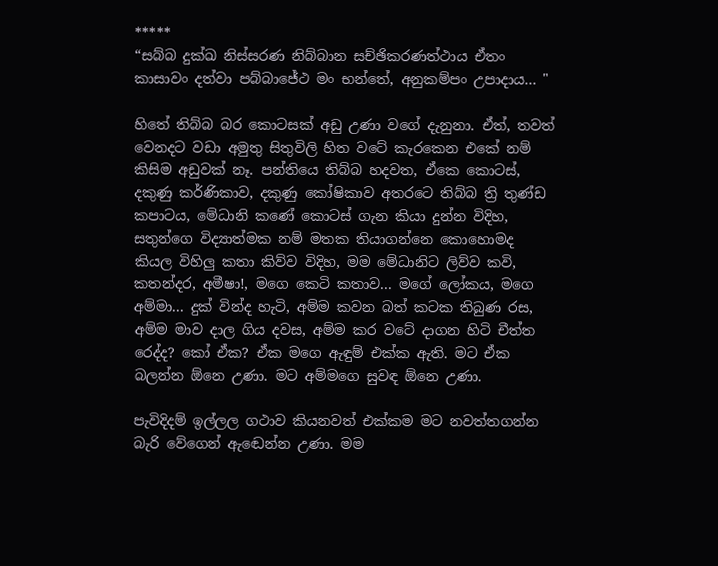*****
“සබ්බ දුක්ඛ නිස්සරණ නිබ්බාන සච්ඡිකරණත්ථාය ඒතං කාසාවං දත්වා පබ්බාජේථ මං භන්තේ, අනුකම්පං උපාදාය... "

හිතේ තිබ්බ බර කොටසක් අඩු උණා වගේ දැනුනා. ඒත්, තවත් වෙනදට වඩා අමුතු සිතුවිලි හිත වටේ කැරකෙන එකේ නම් කිසිම අඩුවක් නෑ. පන්තියෙ තිබ්බ හදවත, ඒකෙ කොටස්, දකුණු කර්ණිකාව, දකුණු කෝෂිකාව අතරටෙ තිබ්බ ත්‍රි තුණ්ඩ කපාටය, මේධානි කණේ කොටස් ගැන කියා දුන්න විදිහ, සතුන්ගෙ විද්‍යාත්මක නම් මතක තියාගන්නෙ කොහොමද කියල විහිලු කතා කිව්ව විදිහ, මම මේධානිට ලිව්ව කවි, කතන්දර, අමීෂා!, මගෙ කෙටි කතාව... මගේ ලෝකය, මගෙ අම්මා... දුක් වින්ද හැටි, අම්ම කවන බත් කටක තිබුණ රස, අම්ම මාව දාල ගිය දවස, අම්ම කර වටේ දාගන හිටි චීත්ත රෙද්ද? කෝ ඒක? ඒක මගෙ ඇඳුම් එක්ක ඇති. මට ඒක බලන්න ඕනෙ උණා. මට අම්මගෙ සුවඳ ඕනෙ උණා.

පැවිදිදම් ඉල්ලල ගථාව කියනවත් එක්කම මට නවත්තගන්න බැරි වේගෙන් ඇඬෙන්න උණා. මම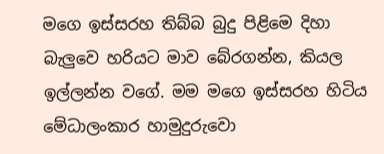මගෙ ඉස්සරහ තිබ්බ බුදු පිළිමෙ දිහා බැලුවෙ හරියට මාව බේරගන්න, කියල ඉල්ලන්න වගේ. මම මගෙ ඉස්සරහ හිටිය මේධාලංකාර හාමුදුරුවො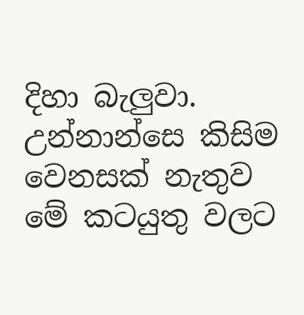දිහා බැලුවා. උන්නාන්සෙ කිසිම වෙනසක් නැතුව මේ කටයුතු වලට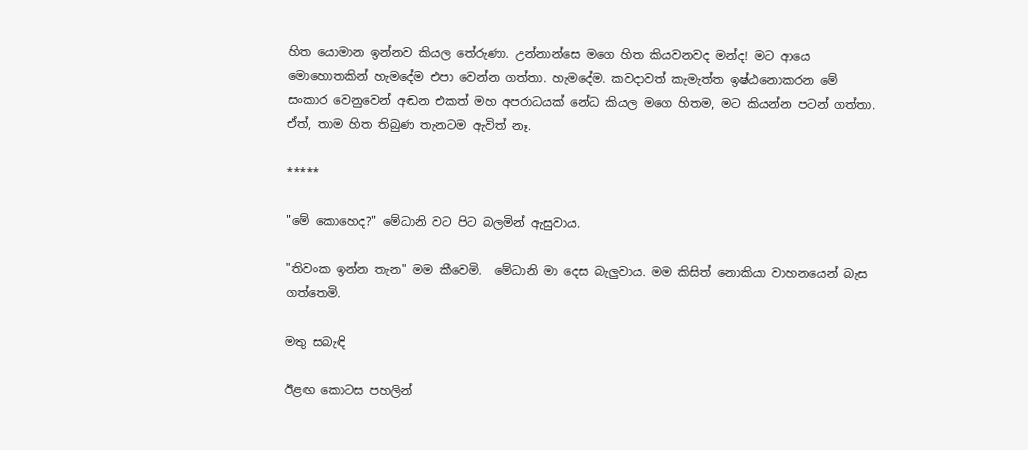හිත යොමාන ඉන්නව කියල තේරුණා. උන්නාන්සෙ මගෙ හිත කියවනවද මන්ද! මට ආයෙ මොහොතකින් හැමදේම එපා වෙන්න ගත්තා. හැමදේම. කවදාවත් කැමැත්ත ඉෂ්ඨනොකරන මේ සංකාර වෙනුවෙන් අඬන එකත් මහ අපරාධයක් නේධ කියල මගෙ හිතම, මට කියන්න පටන් ගත්තා. ඒත්, තාම හිත තිබුණ තැනටම ඇවිත් නෑ.

*****

"මේ කොහෙද?" මේධානි වට පිට බලමින් ඇසුවාය.

"තිවංක ඉන්න තැන" මම කීවෙමි.  මේධානි මා දෙස බැලුවාය. මම කිසිත් නොකියා වාහනයෙන් බැස ගත්තෙමි.

මතු සබැඳි

ඊළඟ කොටස පහලින්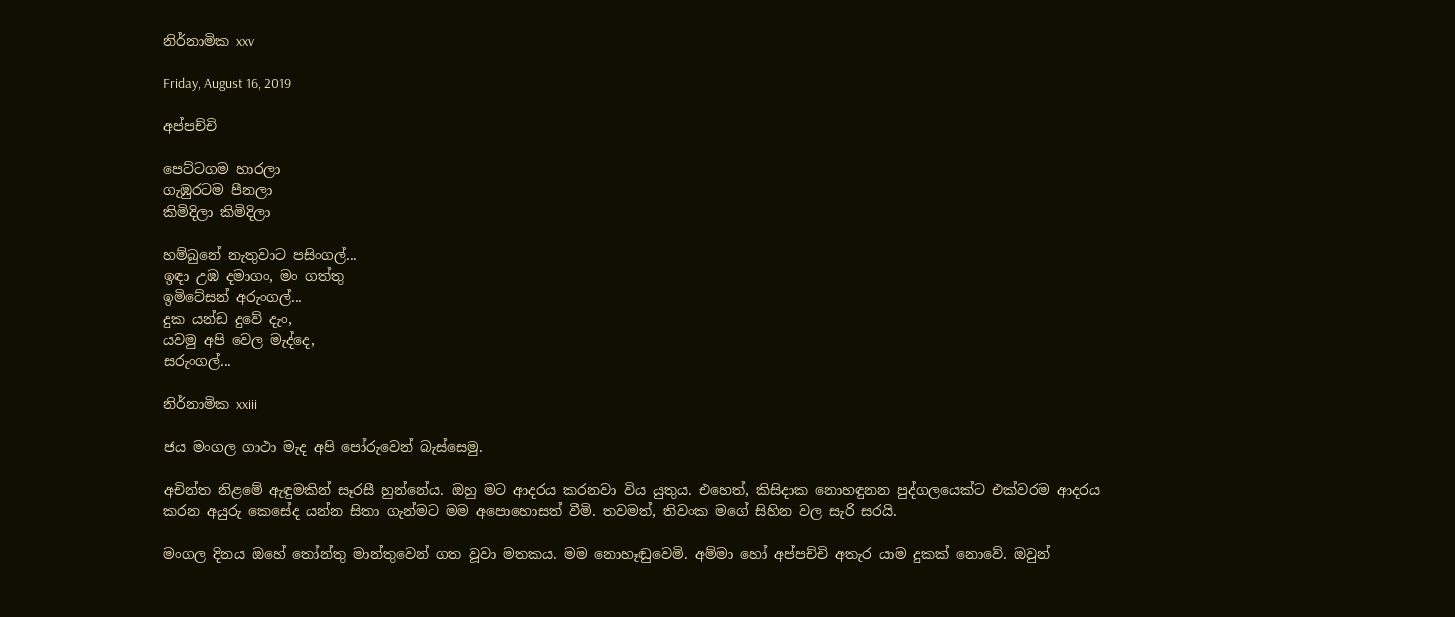නිර්නාමික xxv

Friday, August 16, 2019

අප්පච්චි

පෙට්ටගම හාරලා
ගැඹුරටම පීනලා
කිමිදිලා කිමිදිලා

හම්බුනේ නැතුවාට පසිංගල්...
ඉඳා උඹ දමාගං, මං ගත්තු
ඉමිටේසන් අරුංගල්...
දුක යන්ඩ දුවේ දැං,
යවමු අපි වෙල මැද්දෙ,
සරුංගල්...

නිර්නාමික xxiii

ජය මංගල ගාථා මැද අපි පෝරුවෙන් බැස්සෙමු.

අචින්ත නිළමේ ඇඳුමකින් සෑරසී හුන්නේය. ඔහු මට ආදරය කරනවා විය යුතුය. එහෙත්, කිසිදාක නොහඳුනන පුද්ගලයෙක්ට එක්වරම ආදරය කරන අයුරු කෙසේද යන්න සිතා ගැන්මට මම අපොහොසත් වීමි. තවමත්, තිවංක මගේ සිහින වල සැරි සරයි.

මංගල දිනය ඔහේ තෝන්තු මාන්තුවෙන් ගත වූවා මතකය. මම නොහෑඬුවෙමි. අම්මා හෝ අප්පච්චි අතැර යාම දුකක් නොවේ. ඔවුන්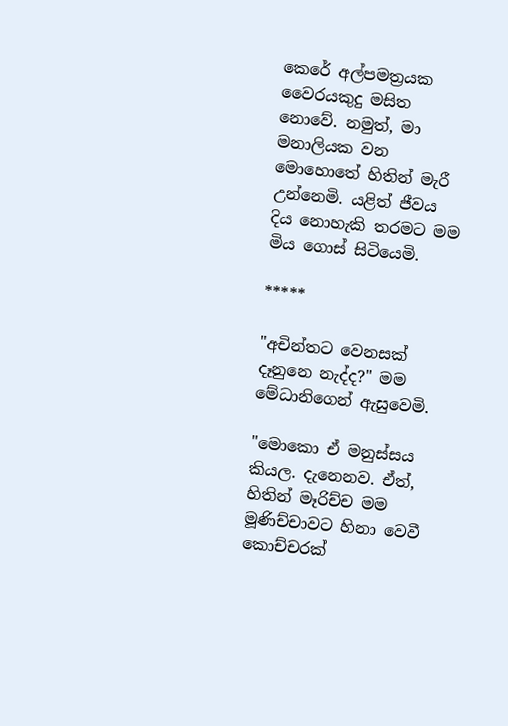කෙරේ අල්පමත්‍රයක වෛරයකුදු මසිත නොවේ. නමුත්, මා මනාලියක වන මොහොතේ හිතින් මැරී උන්නෙමි. යළිත් ජීවය දිය නොහැකි තරමට මම මිය ගොස් සිටියෙමි.

*****

"අචින්තට වෙනසක් දෑනුනෙ නැද්ද?" මම මේධානිගෙන් ඇසුවෙමි.

"මොකො ඒ මනුස්සය කියල. දැනෙනව. ඒත්, හිතින් මෑරිච්ච මම මූණිච්චාවට හිනා වෙවී කොච්චරක්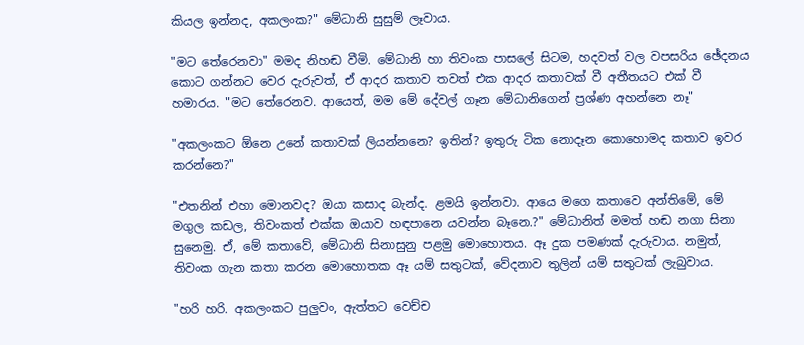කියල ඉන්නද, අකලංක?" මේධානි සුසුම් ලෑවාය.

"මට තේරෙනවා" මමද නිහඬ වීමි. මේධානි හා තිවංක පාසලේ සිටම, හදවත් වල වපසරිය ඡේදනය කොට ගන්නට වෙර දැරුවත්, ඒ ආදර කතාව තවත් එක ආදර කතාවක් වී අතීතයට එක් වී හමාරය. "මට තේරෙනව. ආයෙත්, මම මේ දේවල් ගෑන මේධානිගෙන් ප්‍රශ්ණ අහන්නෙ නෑ"

"අකලංකට ඕනෙ උනේ කතාවක් ලියන්නනෙ? ඉතින්? ඉතුරු ටික නොදෑන කොහොමද කතාව ඉවර කරන්නෙ?"

"එතනින් එහා මොනවද? ඔයා කසාද බැන්ද. ළමයි ඉන්නවා. ආයෙ මගෙ කතාවෙ අන්තිමේ, මේ මගුල කඩල, තිවංකත් එක්ක ඔයාව හඳපානෙ යවන්න බෑනෙ.?" මේධානිත් මමත් හඬ නගා සිනා සුනෙමු. ඒ, මේ කතාවේ, මේධානි සිනාසුනු පළමු මොහොතය. ඈ දුක පමණක් දැරුවාය. නමුත්, තිවංක ගැන කතා කරන මොහොතක ඈ යම් සතුටක්, වේදනාව තුලින් යම් සතුටක් ලැබුවාය.

"හරි හරි. අකලංකට පුලුවං, ඇත්තට වෙච්ච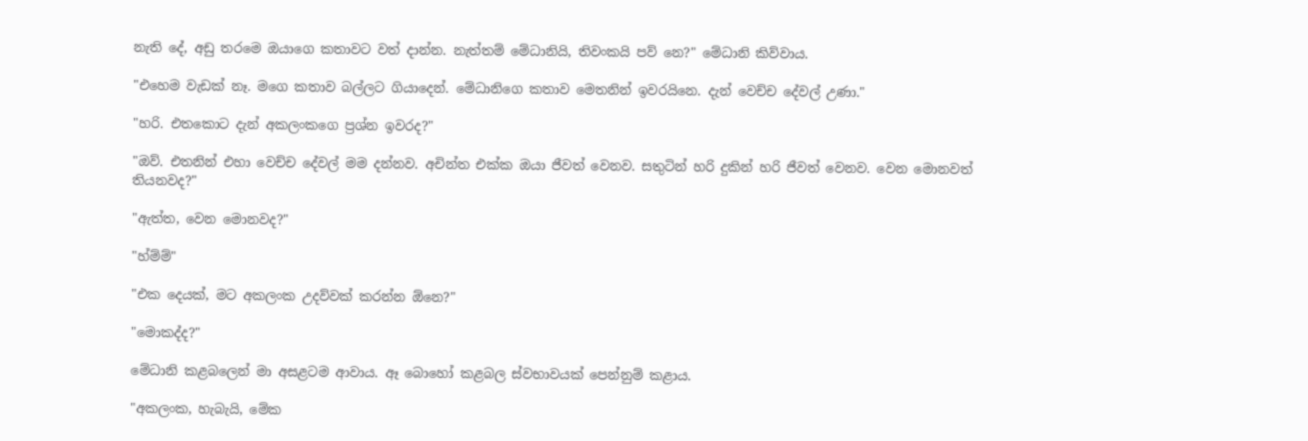නැති දේ, අඩු තරමෙ ඔයාගෙ කතාවට වත් දාන්න. නැත්තම් මේධානියි, තිවංකයි පව් නෙ?" මේධානි කිව්වාය.

"එහෙම වැඩක් නෑ. මගෙ කතාව බල්ලට ගියාදෙන්. මේධානිගෙ කතාව මෙතනින් ඉවරයිනෙ. දැන් වෙච්ච දේවල් උණා."

"හරි. එතකොට දැන් අකලංකගෙ ප්‍රශ්න ඉවරද?"

"ඔව්. එතනින් එහා වෙච්ච දේවල් මම දන්නව. අචින්ත එක්ක ඔයා ජීවත් වෙනව. සතුටින් හරි දුකින් හරි ජීවත් වෙනව. වෙන මොනවත් තියනවද?"

"ඇත්ත, වෙන මොනවද?"

"හ්ම්ම්"

"එක දෙයක්, මට අකලංක උදව්වක් කරන්න ඕනෙ?"

"මොකද්ද?"

මේධානි කළබලෙන් මා අසළටම ආවාය. ඈ බොහෝ කළබල ස්වභාවයක් පෙන්නුම් කළාය.

"අකලංක, හැබැයි, මේක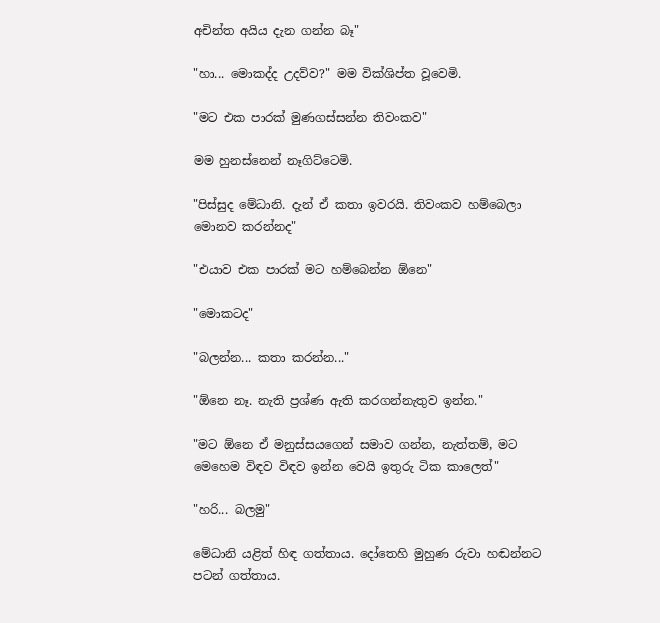අචින්ත අයිය දැන ගන්න බෑ"

"හා... මොකද්ද උදව්ව?" මම වික්ශිප්ත වූවෙමි.

"මට එක පාරක් මුණගස්සන්න තිවංකව"

මම හුනස්නෙන් නෑගිට්ටෙමි.

"පිස්සුද මේධානි. දැන් ඒ කතා ඉවරයි. තිවංකව හම්බෙලා මොනව කරන්නද"

"එයාව එක පාරක් මට හම්බෙන්න ඕනෙ"

"මොකටද"

"බලන්න... කතා කරන්න..."

"ඕනෙ නෑ. නැති ප්‍රශ්ණ ඇති කරගන්නැතුව ඉන්න."

"මට ඕනෙ ඒ මනුස්සයගෙන් සමාව ගන්න, නැත්තම්, මට මෙහෙම විඳව විඳව ඉන්න වෙයි ඉතුරු ටික කාලෙත්"

"හරි... බලමු"

මේධානි යළිත් හිඳ ගත්තාය. දෝතෙහි මුහුණ රුවා හඬන්නට පටන් ගත්තාය.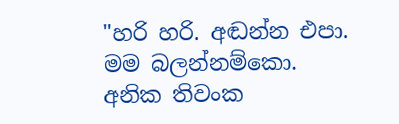"හරි හරි. අඬන්න එපා. මම බලන්නම්කො. අනික තිවංක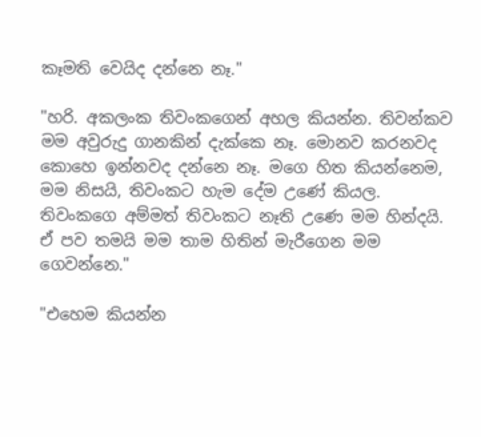කෑමති වෙයිද දන්නෙ නෑ."

"හරි. අකලංක තිවංකගෙන් අහල කියන්න. තිවන්කව මම අවුරුදු ගානකින් දැක්කෙ නෑ. මොනව කරනවද කොහෙ ඉන්නවද දන්නෙ නෑ. මගෙ හිත කියන්නෙම, මම නිසයි, තිවංකට හැම දේම උණේ කියල. තිවංකගෙ අම්මත් තිවංකට නෑති උණෙ මම හින්දයි. ඒ පව තමයි මම තාම හිතින් මැරීගෙන මම ගෙවන්නෙ."

"එහෙම කියන්න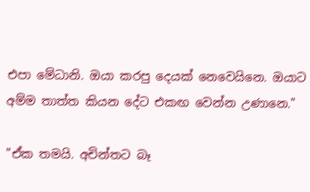එපා මේධානි. ඔයා කරපු දෙයක් නෙවෙයිනෙ. ඔයාට අම්ම තාත්ත කියන දේට එකඟ වෙන්න උණානෙ."

"ඒක තමයි. අචින්තට බෑ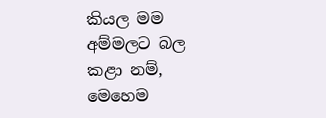කියල මම අම්මලට බල කළා නම්, මෙහෙම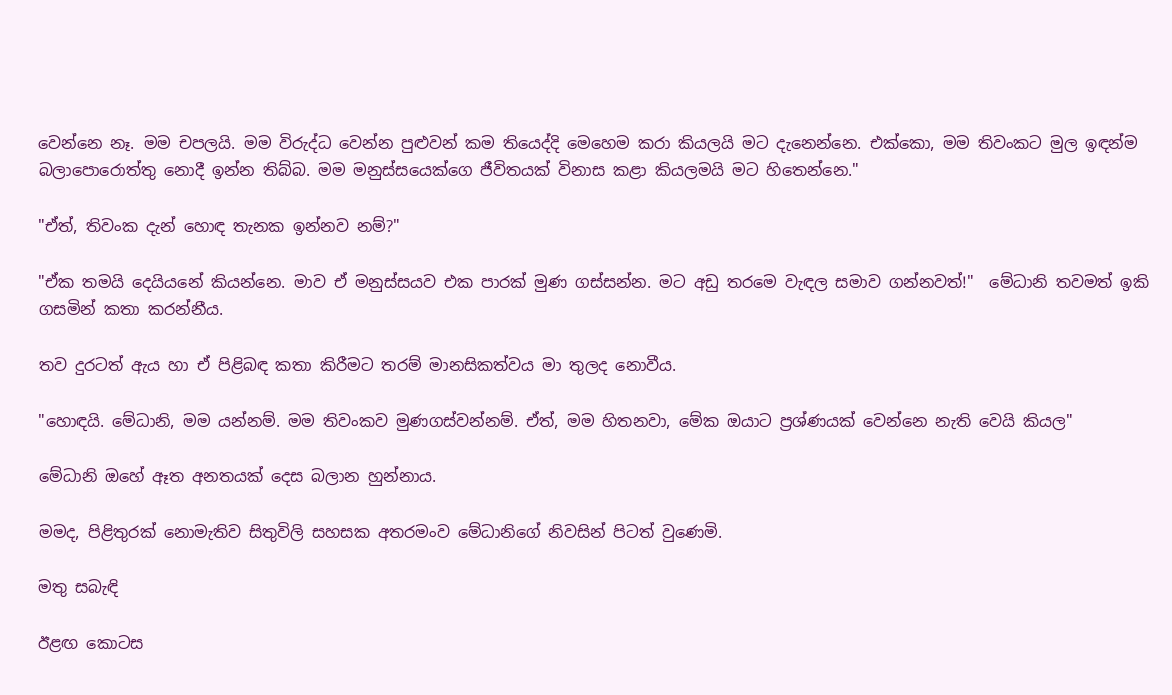වෙන්නෙ නෑ. මම චපලයි. මම විරුද්ධ වෙන්න පුළුවන් කම තියෙද්දි මෙහෙම කරා කියලයි මට දැනෙන්නෙ. එක්කො, මම තිවංකට මුල ඉඳන්ම බලාපොරොත්තු නොදී ඉන්න තිබ්බ. මම මනුස්සයෙක්ගෙ ජීවිතයක් විනාස කළා කියලමයි මට හිතෙන්නෙ."

"ඒත්, තිවංක දැන් හොඳ තැනක ඉන්නව නම්?"

"ඒක තමයි දෙයියනේ කියන්නෙ. මාව ඒ මනුස්සයව එක පාරක් මුණ ගස්සන්න. මට අඩු තරමෙ වැඳල සමාව ගන්නවත්!"  මේධානි තවමත් ඉකි ගසමින් කතා කරන්නීය.

තව දුරටත් ඇය හා ඒ පිළිබඳ කතා කිරීමට තරම් මානසිකත්වය මා තුලද නොවීය.

"හොඳයි. මේධානි, මම යන්නම්. මම තිවංකව මුණගස්වන්නම්. ඒත්, මම හිතනවා, මේක ඔයාට ප්‍රශ්ණයක් වෙන්නෙ නැති වෙයි කියල"

මේධානි ඔහේ ඈත අනතයක් දෙස බලාන හුන්නාය.

මමද, පිළිතුරක් නොමැතිව සිතුවිලි සහසක අතරමංව මේධානිගේ නිවසින් පිටත් වුණෙමි.

මතු සබැඳි

ඊළඟ කොටස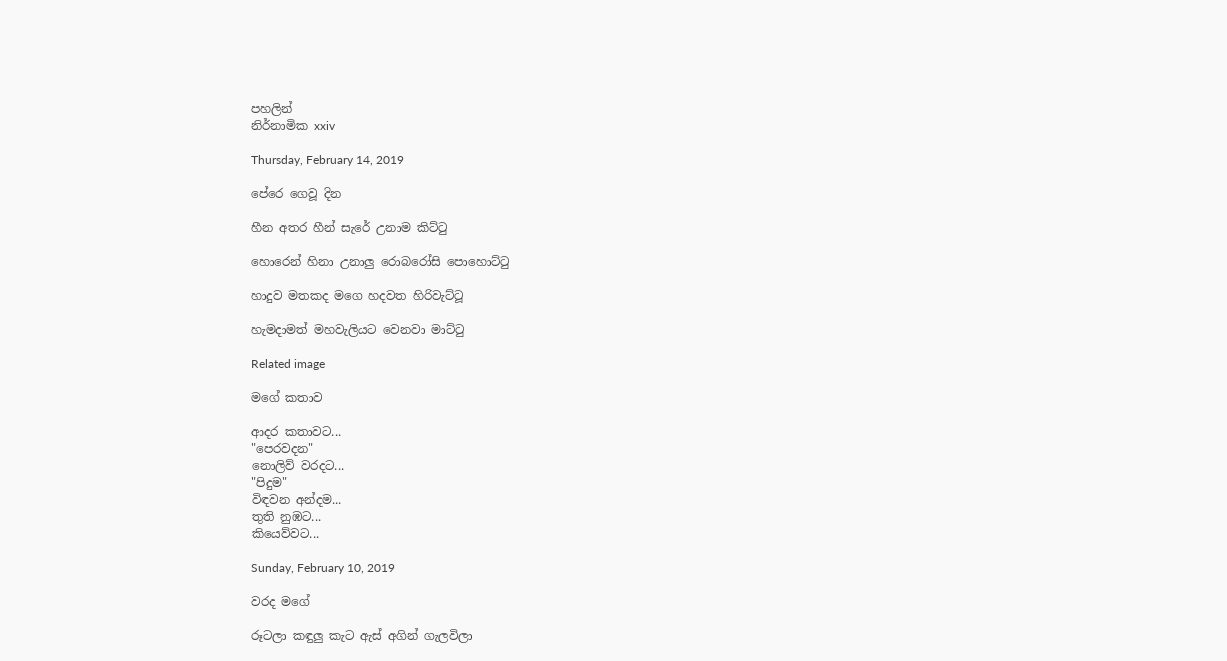පහලින්
නිර්නාමික xxiv

Thursday, February 14, 2019

පේරෙ ගෙවූ දින

හීන අතර හීන් සැරේ උනාම කිට්ටු

හොරෙන් හිනා උනාලු රොබරෝසි පොහොට්ටු

හාදුව මතකද මගෙ හදවත හිරිවැට්ටූ

හැමදාමත් මහවැලියට වෙනවා මාට්ටු

Related image

මගේ කතාව

ආදර කතාවට...
"පෙරවදන"
නොලිව් වරදට...
"පිදුම"
විඳවන අන්දම...
තුති නුඹට...
කියෙව්වට...

Sunday, February 10, 2019

වරද මගේ

රූටලා කඳුලු කැට ඇස් අගින් ගැලවිලා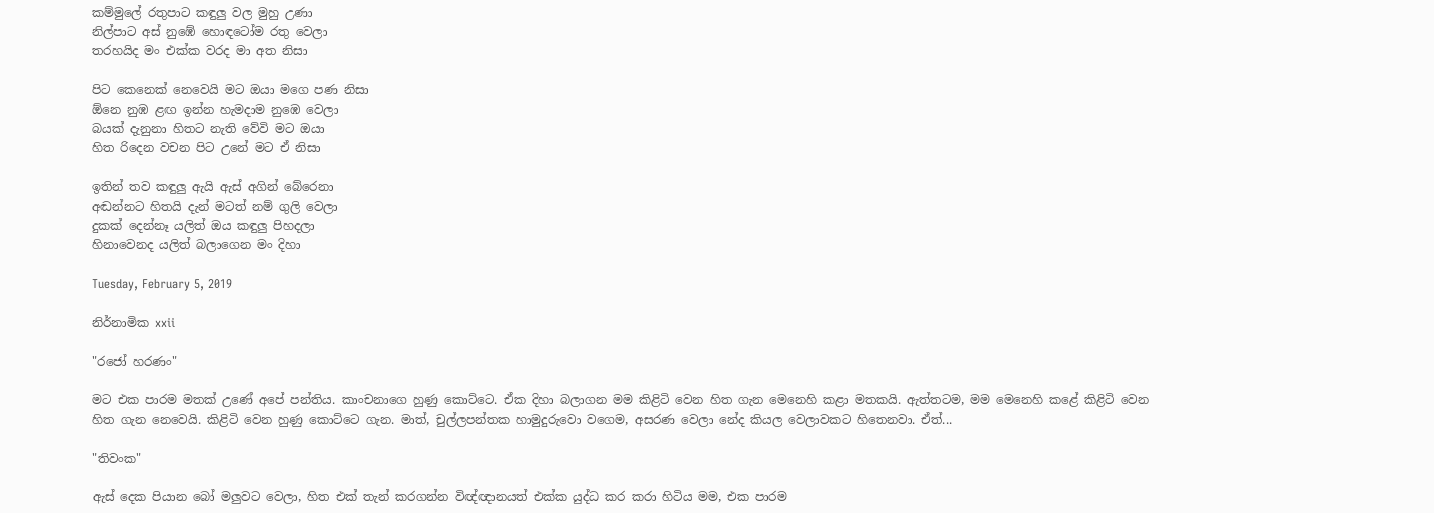කම්මුලේ රතුපාට කඳුලු වල මුහු උණා
නිල්පාට අස් නුඹේ හොඳටෝම රතු වෙලා
තරහයිද මං එක්ක වරද මා අත නිසා

පිට කෙනෙක් නෙවෙයි මට ඔයා මගෙ පණ නිසා
ඕනෙ නුඹ ළඟ ඉන්න හැමදාම නුඹෙ වෙලා
බයක් දැනුනා හිතට නැති වේවි මට ඔයා
හිත රිදෙන වචන පිට උනේ මට ඒ නිසා

ඉතින් තව කඳුලු ඇයි ඇස් අගින් බේරෙනා
අඬන්නට හිතයි දැන් මටත් නම් ගුලි වෙලා
දුකක් දෙන්නෑ යලිත් ඔය කඳුලු පිහදලා
හිනාවෙනද යලිත් බලාගෙන මං දිහා

Tuesday, February 5, 2019

නිර්නාමික xxii

"රජෝ හරණං"

මට එක පාරම මතක් උණේ අපේ පන්තිය. කාංචනාගෙ හුණු කොට්ටෙ. ඒක දිහා බලාගන මම කිළිටි වෙන හිත ගැන මෙනෙහි කළා මතකයි. ඇත්තටම, මම මෙනෙහි කළේ කිළිටි වෙන හිත ගැන නෙවෙයි. කිළිටි වෙන හුණු කොට්ටෙ ගැන. මාත්, චුල්ලපන්තක හාමුදුරුවො වගෙම, අසරණ වෙලා නේද කියල වෙලාවකට හිතෙනවා. ඒත්...

"තිවංක"

ඇස් දෙක පියාන බෝ මලුවට වෙලා, හිත එක් තැන් කරගන්න විඥ්ඥානයත් එක්ක යුද්ධ කර කරා හිටිය මම, එක පාරම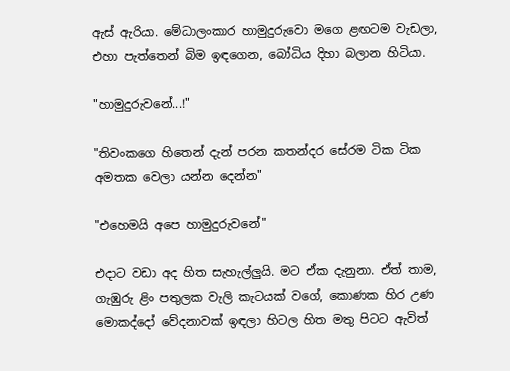ඇස් ඇරියා. මේධාලංකාර හාමුදුරුවො මගෙ ළඟටම වැඩලා, එහා පැත්තෙන් බිම ඉඳගෙන, බෝධිය දිහා බලාන හිටියා.

"හාමුදුරුවනේ...!"

"තිවංකගෙ හිතෙන් දැන් පරන කතන්දර සේරම ටික ටික අමතක වෙලා යන්න දෙන්න"

"එහෙමයි අපෙ හාමුදුරුවනේ"

එදාට වඩා අද හිත සැහැල්ලුයි. මට ඒක දැනුනා. ඒත් තාම, ගැඹුරු ළිං පතුලක වැලි කැටයක් වගේ, කොණක හිර උණ මොකද්දෝ වේදනාවක් ඉඳලා හිටල හිත මතු පිටට ඇවිත්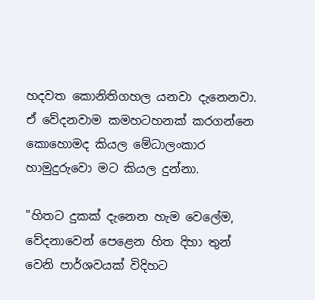හදවත කොනිතිගහල යනවා දැනෙනවා. ඒ වේදනවාම කමහටහනක් කරගන්නෙ කොහොමද කියල මේධාලංකාර හාමුදුරුවො මට කියල දුන්නා.

"හිතට දුකක් දැනෙන හැම වෙලේම, වේදනාවෙන් පෙළෙන හිත දිහා තුන් වෙනි පාර්ශවයක් විදිහට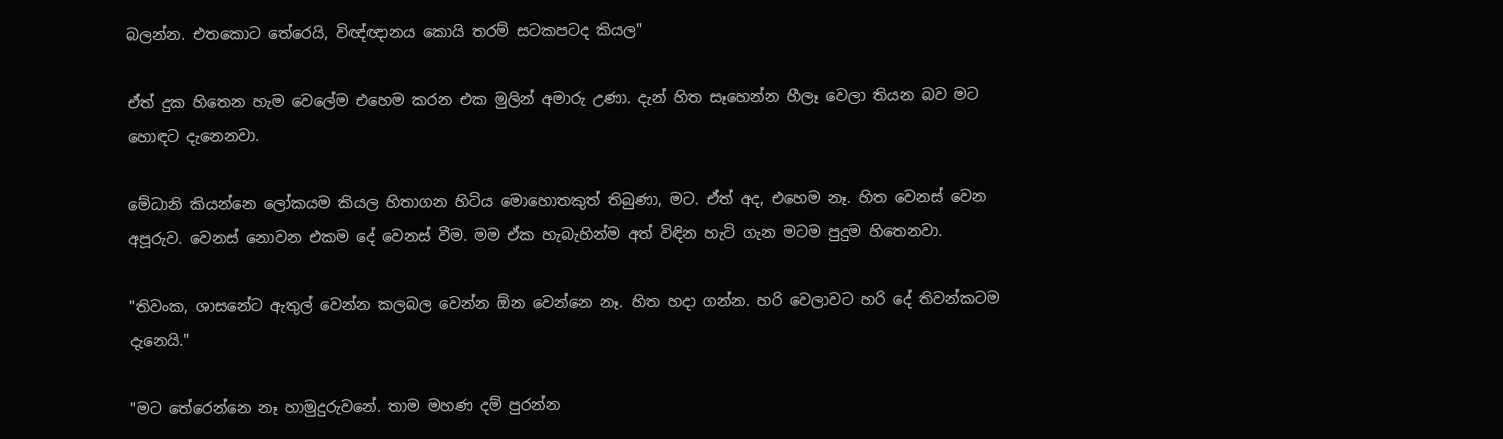බලන්න. එතකොට තේරෙයි, විඥ්ඥානය කොයි තරම් සටකපටද කියල"

ඒත් දුක හිතෙන හැම වෙලේම එහෙම කරන එක මුලින් අමාරු උණා. දැන් හිත සෑහෙන්න හීලෑ වෙලා තියන බව මට හොඳට දැනෙනවා.

මේධානි කියන්නෙ ලෝකයම කියල හිතාගන හිටිය මොහොතකුත් තිබුණා, මට. ඒත් අද, එහෙම නෑ. හිත වෙනස් වෙන අපූරුව. වෙනස් නොවන එකම දේ වෙනස් වීම. මම ඒක හැබැහින්ම අත් විඳින හැටි ගැන මටම පුදුම හිතෙනවා.

"තිවංක, ශාසනේට ඇතුල් වෙන්න කලබල වෙන්න ඕන වෙන්නෙ නෑ. හිත හදා ගන්න. හරි වෙලාවට හරි දේ තිවන්කටම දැනෙයි."

"මට තේරෙන්නෙ නෑ හාමුදුරුවනේ. තාම මහණ දම් පුරන්න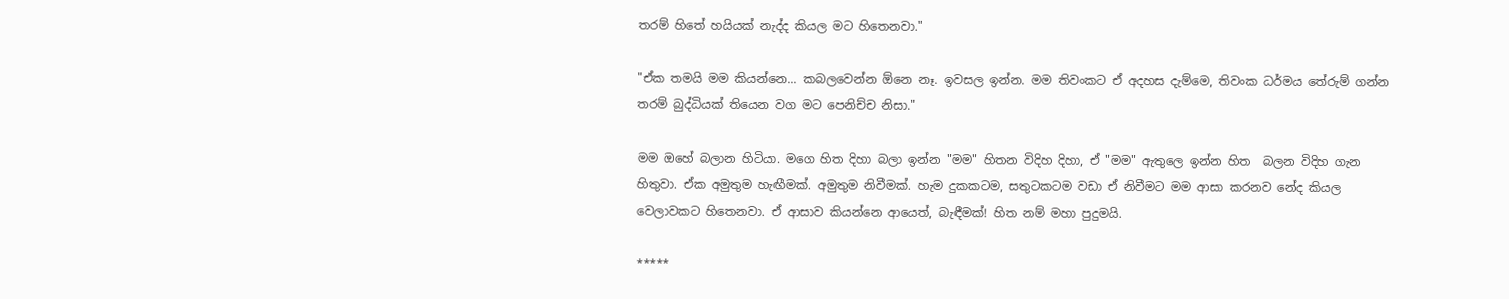තරම් හිතේ හයියක් නැද්ද කියල මට හිතෙනවා."

"ඒක තමයි මම කියන්නෙ... කබලවෙන්න ඕනෙ නෑ. ඉවසල ඉන්න. මම තිවංකට ඒ අදහස දැම්මෙ, තිවංක ධර්මය තේරුම් ගන්න තරම් බුද්ධියක් තියෙන වග මට පෙනිච්ච නිසා."

මම ඔහේ බලාන හිටියා. මගෙ හිත දිහා බලා ඉන්න "මම" හිතන විදිහ දිහා, ඒ "මම" ඇතුලෙ ඉන්න හිත  බලන විදිහ ගැන හිතුවා. ඒක අමුතුම හැඟීමක්. අමුතුම නිවීමක්. හැම දුකකටම, සතුටකටම වඩා ඒ නිවීමට මම ආසා කරනව නේද කියල වෙලාවකට හිතෙනවා. ඒ ආසාව කියන්නෙ ආයෙත්, බැඳීමක්! හිත නම් මහා පුදුමයි.

*****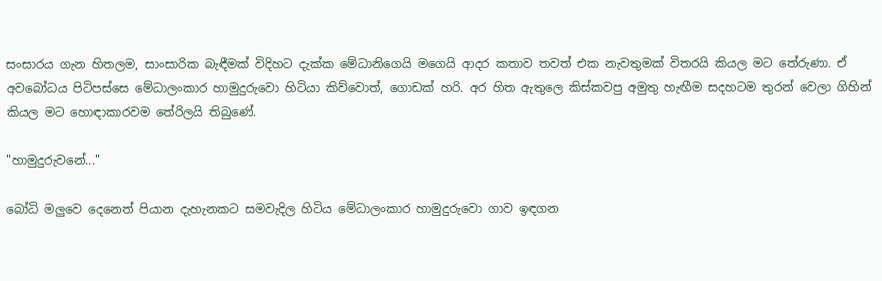සංසාරය ගැන හිතලම, සාංසාරික බැඳීමක් විදිහට දැක්ක මේධානිගෙයි මගෙයි ආදර කතාව තවත් එක නැවතුමක් විතරයි කියල මට තේරුණා. ඒ අවබෝධය පිටිපස්සෙ මේධාලංකාර හාමුදුරුවො හිටියා කිව්වොත්, ගොඩක් හරි. අර හිත ඇතුලෙ කිස්කවපු අමුතු හැඟීම සදහටම තුරන් වෙලා ගිහින් කියල මට හොඳාකාරවම තේරිලයි තිබුණේ.

"හාමුදුරුවනේ..."

බෝධි මලුවෙ දෙනෙත් පියාන දැහැනකට සමවැදිල හිටිය මේධාලංකාර හාමුදුරුවො ගාව ඉඳගන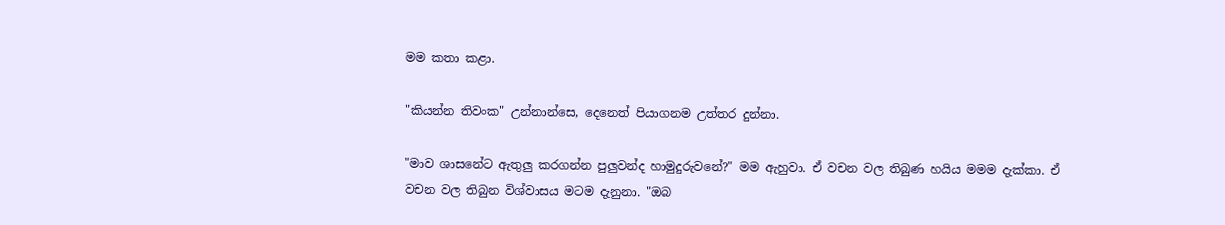මම කතා කළා.

"කියන්න තිවංක" උන්නාන්සෙ, දෙනෙත් පියාගනම උත්තර දුන්නා.

"මාව ශාසනේට ඇතුලු කරගන්න පුලුවන්ද හාමුදුරුවනේ?" මම ඇහුවා. ඒ වචන වල තිබුණ හයිය මමම දැක්කා. ඒ වචන වල තිබුන විශ්වාසය මටම දැනුනා. "ඔබ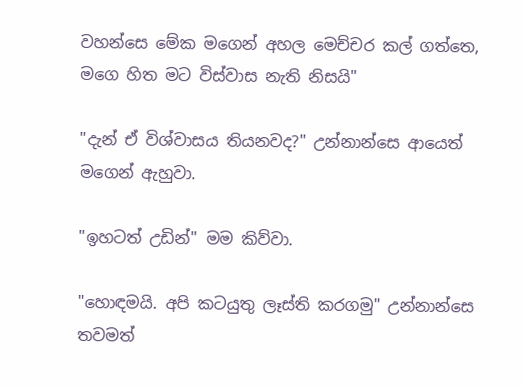වහන්සෙ මේක මගෙන් අහල මෙච්චර කල් ගත්තෙ, මගෙ හිත මට විස්වාස නැති නිසයි"

"දැන් ඒ විශ්වාසය තියනවද?" උන්නාන්සෙ ආයෙත් මගෙන් ඇහුවා.

"ඉහටත් උඩින්" මම කිව්වා.

"හොඳමයි. අපි කටයුතු ලෑස්ති කරගමු" උන්නාන්සෙ තවමත්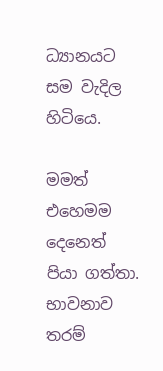ධ්‍යානයට සම වැදිල හිටියෙ.

මමත් එහෙමම දෙනෙත් පියා ගත්තා. භාවනාව තරම්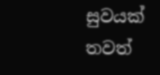සුවයක් තවත්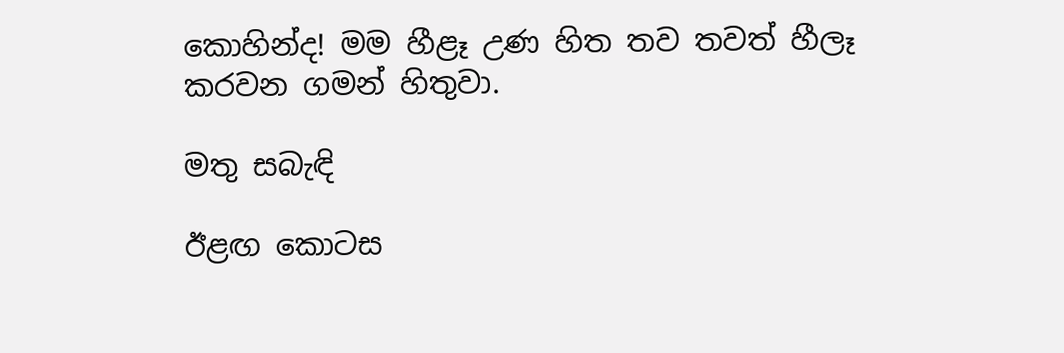කොහින්ද! මම හීළෑ උණ හිත තව තවත් හීලෑ කරවන ගමන් හිතුවා.

මතු සබැඳි

ඊළඟ කොටස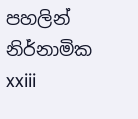පහලින්
නිර්නාමික xxiii